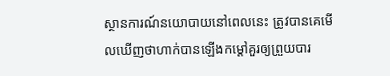ស្ថានការណ៍នយោបាយនៅពេលនេះ ត្រូវបានគេមើលឃើញថាហាក់បានឡើងកម្តៅគួរឲ្យព្រួយបារ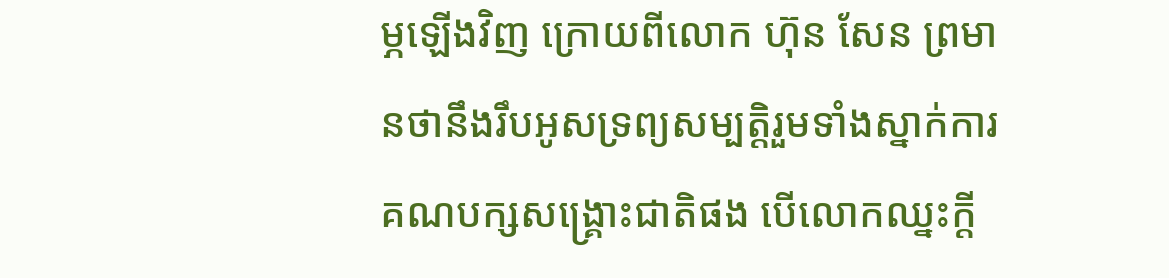ម្ភឡើងវិញ ក្រោយពីលោក ហ៊ុន សែន ព្រមានថានឹងរឹបអូសទ្រព្យសម្បត្តិរួមទាំងស្នាក់ការគណបក្សសង្គ្រោះជាតិផង បើលោកឈ្នះក្តី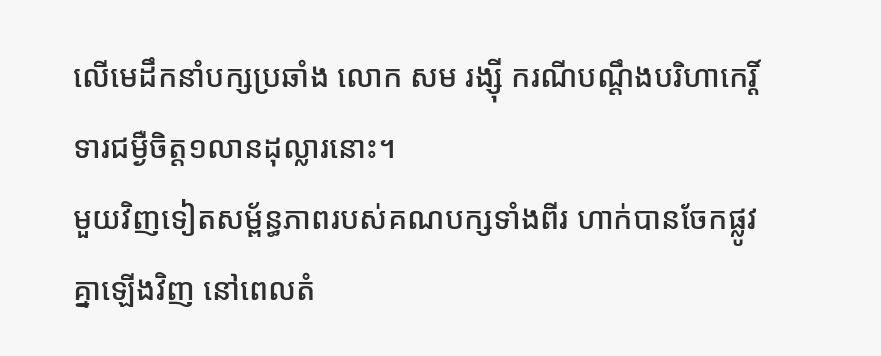លើមេដឹកនាំបក្សប្រឆាំង លោក សម រង្ស៊ី ករណីបណ្តឹងបរិហាកេរ្តិ៍ ទារជម្ងឺចិត្ត១លានដុល្លារនោះ។
មួយវិញទៀតសម្ព័ន្ធភាពរបស់គណបក្សទាំងពីរ ហាក់បានចែកផ្លូវគ្នាឡើងវិញ នៅពេលតំ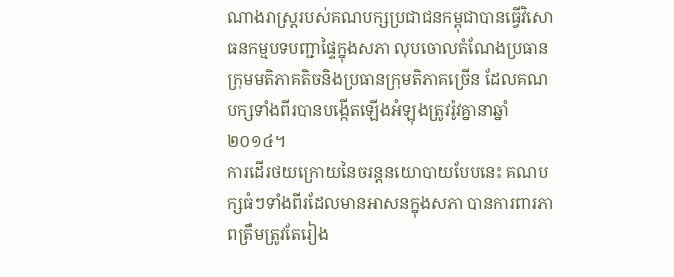ណាងរាស្ត្ររបស់គណបក្សប្រជាជនកម្ពុជាបានធ្វើវិសោធនកម្មបទបញ្ជាផ្ទៃក្នុងសភា លុបចោលតំណែងប្រធានក្រុមមតិភាគតិចនិងប្រធានក្រុមតិភាគច្រើន ដែលគណបក្សទាំងពីរបានបង្កើតឡើងអំឡុងត្រូវរ៉ូវគ្នានាឆ្នាំ២០១៤។
ការដើរថយក្រោយនៃចរន្តនយោបាយបែបនេះ គណបក្សធំៗទាំងពីរដែលមានអាសនក្នុងសភា បានការពារភាពត្រឹមត្រូវតែរៀង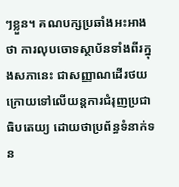ៗខ្លួន។ គណបក្សប្រឆាំងអះអាងថា ការលុបចោទស្ថាប័នទាំងពីរក្នុងសភានេះ ជាសញ្ញាណដើរថយក្រោយទៅលើយន្តការជំរុញប្រជាធិបតេយ្យ ដោយថាប្រព័ន្ធទំនាក់ទន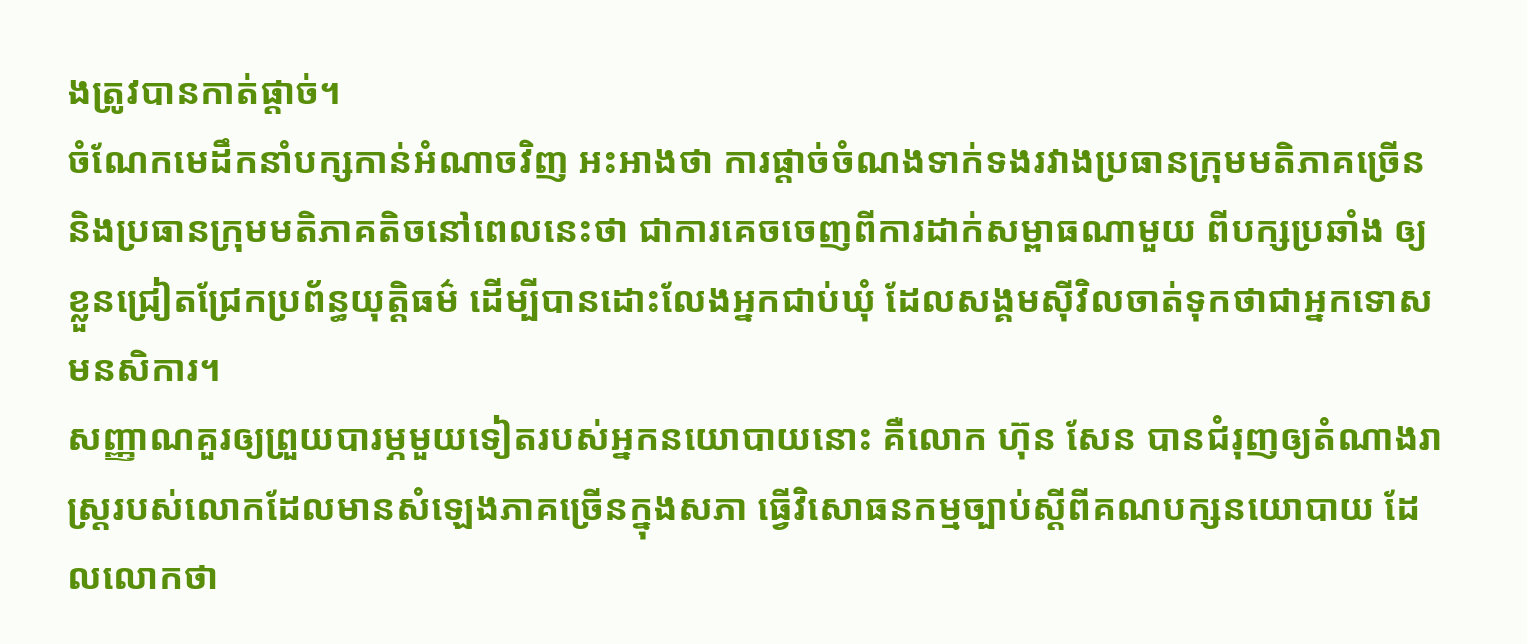ងត្រូវបានកាត់ផ្តាច់។
ចំណែកមេដឹកនាំបក្សកាន់អំណាចវិញ អះអាងថា ការផ្តាច់ចំណងទាក់ទងរវាងប្រធានក្រុមមតិភាគច្រើន និងប្រធានក្រុមមតិភាគតិចនៅពេលនេះថា ជាការគេចចេញពីការដាក់សម្ពាធណាមួយ ពីបក្សប្រឆាំង ឲ្យខ្លួនជ្រៀតជ្រែកប្រព័ន្ធយុត្តិធម៌ ដើម្បីបានដោះលែងអ្នកជាប់ឃុំ ដែលសង្គមស៊ីវិលចាត់ទុកថាជាអ្នកទោសមនសិការ។
សញ្ញាណគួរឲ្យព្រួយបារម្ភមួយទៀតរបស់អ្នកនយោបាយនោះ គឺលោក ហ៊ុន សែន បានជំរុញឲ្យតំណាងរាស្ត្ររបស់លោកដែលមានសំឡេងភាគច្រើនក្នុងសភា ធ្វើវិសោធនកម្មច្បាប់ស្តីពីគណបក្សនយោបាយ ដែលលោកថា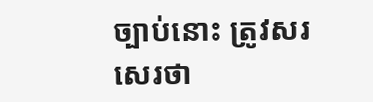ច្បាប់នោះ ត្រូវសរសេរថា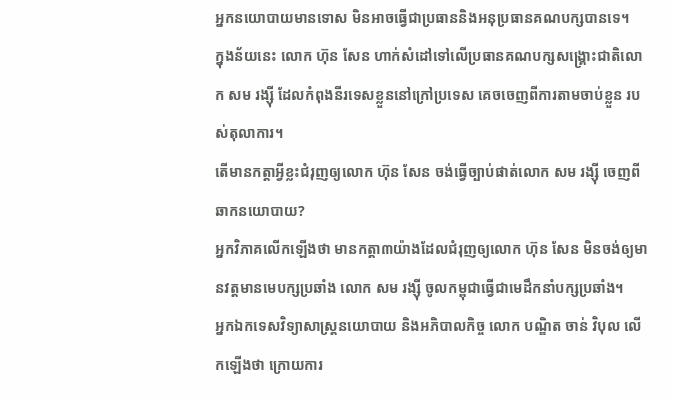អ្នកនយោបាយមានទោស មិនអាចធ្វើជាប្រធាននិងអនុប្រធានគណបក្សបានទេ។
ក្នុងន័យនេះ លោក ហ៊ុន សែន ហាក់សំដៅទៅលើប្រធានគណបក្សសង្គ្រោះជាតិលោក សម រង្ស៊ី ដែលកំពុងនីរទេសខ្លួននៅក្រៅប្រទេស គេចចេញពីការតាមចាប់ខ្លួន របស់តុលាការ។
តើមានកត្តាអ្វីខ្លះជំរុញឲ្យលោក ហ៊ុន សែន ចង់ធ្វើច្បាប់ផាត់លោក សម រង្ស៊ី ចេញពីឆាកនយោបាយ?
អ្នកវិភាគលើកឡើងថា មានកត្តា៣យ៉ាងដែលជំរុញឲ្យលោក ហ៊ុន សែន មិនចង់ឲ្យមានវត្តមានមេបក្សប្រឆាំង លោក សម រង្ស៊ី ចូលកម្ពុជាធ្វើជាមេដឹកនាំបក្សប្រឆាំង។
អ្នកឯកទេសវិទ្យាសាស្ត្រនយោបាយ និងអភិបាលកិច្ច លោក បណ្ឌិត ចាន់ វិបុល លើកឡើងថា ក្រោយការ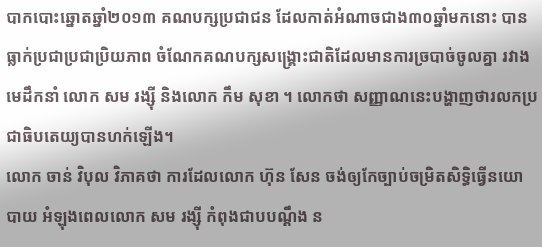បាកបោះឆ្នោតឆ្នាំ២០១៣ គណបក្សប្រជាជន ដែលកាត់អំណាចជាង៣០ឆ្នាំមកនោះ បានធ្លាក់ប្រជាប្រជាប្រិយភាព ចំណែកគណបក្សសង្គ្រោះជាតិដែលមានការច្របាច់ចូលគ្នា រវាងមេដឹកនាំ លោក សម រង្ស៊ី និងលោក កឹម សុខា ។ លោកថា សញ្ញាណនេះបង្ហាញថារលកប្រជាធិបតេយ្យបានហក់ឡើង។
លោក ចាន់ វិបុល វិភាគថា ការដែលលោក ហ៊ុន សែន ចង់ឲ្យកែច្បាប់ចម្រិតសិទ្ធិធ្វើនយោបាយ អំឡុងពេលលោក សម រង្ស៊ី កំពុងជាបបណ្តឹង ន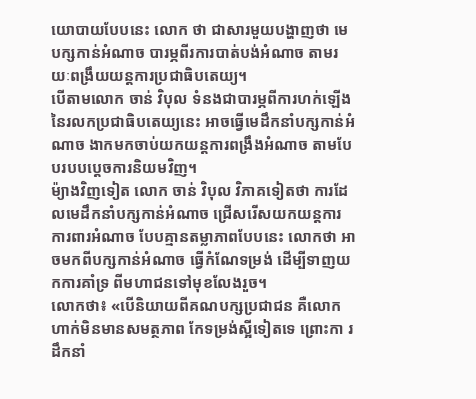យោបាយបែបនេះ លោក ថា ជាសារមួយបង្ហាញថា មេបក្សកាន់អំណាច បារម្ភពីរការបាត់បង់អំណាច តាមរយៈពង្រឹយយន្តការប្រជាធិបតេយ្យ។
បើតាមលោក ចាន់ វិបុល ទំនងជាបារម្ភពីការហក់ឡើងនៃរលកប្រជាធិបតេយ្យនេះ អាចធ្វើមេដឹកនាំបក្សកាន់អំណាច ងាកមកចាប់យកយន្តការពង្រឹងអំណាច តាមបែបរបបប្តេចការនិយមវិញ។
ម៉្យាងវិញទៀត លោក ចាន់ វិបុល វិភាគទៀតថា ការដែលមេដឹកនាំបក្សកាន់អំណាច ជ្រើសរើសយកយន្តការការពារអំណាច បែបគ្មានតម្លាភាពបែបនេះ លោកថា អាចមកពីបក្សកាន់អំណាច ធ្វើកំណែទម្រង់ ដើម្បីទាញយកការគាំទ្រ ពីមហាជនទៅមុខលែងរួច។
លោកថា៖ «បើនិយាយពីគណបក្សប្រជាជន គឺលោកហាក់មិនមានសមត្ថភាព កែទម្រង់ស្អីទៀតទេ ព្រោះកា រដឹកនាំ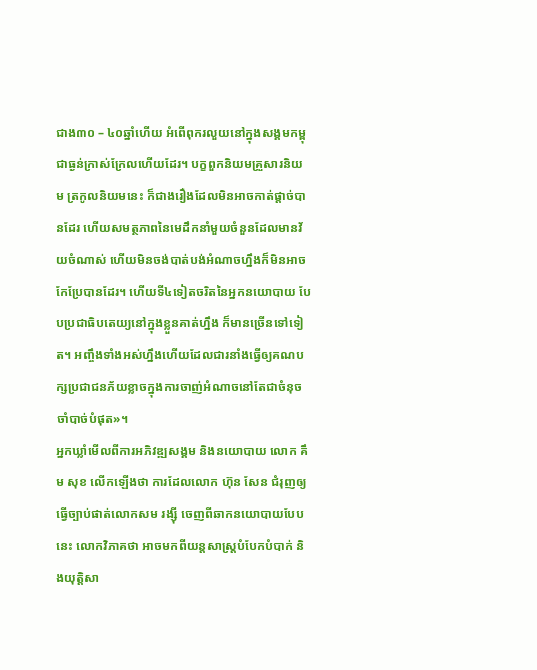ជាង៣០ – ៤០ឆ្នាំហើយ អំពើពុករលួយនៅក្នុងសង្គមកម្ពុជាធ្ងន់ក្រាស់ក្រែលហើយដែរ។ បក្ខពួកនិយមគ្រួសារនិយម ត្រកូលនិយមនេះ ក៏ជាងរឿងដែលមិនអាចកាត់ផ្តាច់បានដែរ ហើយសមត្ថភាពនៃមេដឹកនាំមួយចំនួនដែលមានវ័យចំណាស់ ហើយមិនចង់បាត់បង់អំណាចហ្នឹងក៏មិនអាចកែប្រែបានដែរ។ ហើយទី៤ទៀតចរិតនៃអ្នកនយោបាយ បែបប្រជាធិបតេយ្យនៅក្នុងខ្លួនគាត់ហ្នឹង ក៏មានច្រើនទៅទៀត។ អញ្ចឹងទាំងអស់ហ្នឹងហើយដែលជារនាំងធ្វើឲ្យគណបក្សប្រជាជនភ័យខ្លាចក្នុងការចាញ់អំណាចនៅតែជាចំនុចចាំបាច់បំផុត»។
អ្នកឃ្លាំមើលពីការអភិវឌ្ឍសង្គម និងនយោបាយ លោក គឹម សុខ លើកឡើងថា ការដែលលោក ហ៊ុន សែន ជំរុញឲ្យធ្វើច្បាប់ផាត់លោកសម រង្ស៊ី ចេញពីឆាកនយោបាយបែបនេះ លោកវិភាគថា អាចមកពីយន្តសាស្ត្របំបែកបំបាក់ និងយុត្តិសា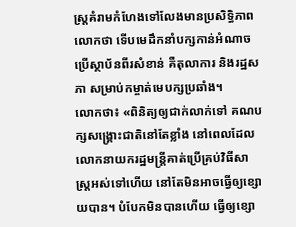ស្ត្រគំរាមកំហែងទៅលែងមានប្រសិទ្ធិភាពលោកថា ទើបមេដឹកនាំបក្សកាន់អំណាចប្រើស្ថាប័នពីរសំខាន់ គឺតុលាការ និងរដ្ឋសភា សម្រាប់កម្ចាត់មេបក្សប្រឆាំង។
លោកថា៖ «ពិនិត្យឲ្យជាក់លាក់ទៅ គណបក្សសង្គ្រោះជាតិនៅតែខ្លាំង នៅពេលដែលលោកនាយករដ្ឋមន្ត្រីគាត់ប្រើគ្រប់វិធីសាស្ត្រអស់ទៅហើយ នៅតែមិនអាចធ្វើឲ្យខ្សោយបាន។ បំបែកមិនបានហើយ ធ្វើឲ្យខ្សោ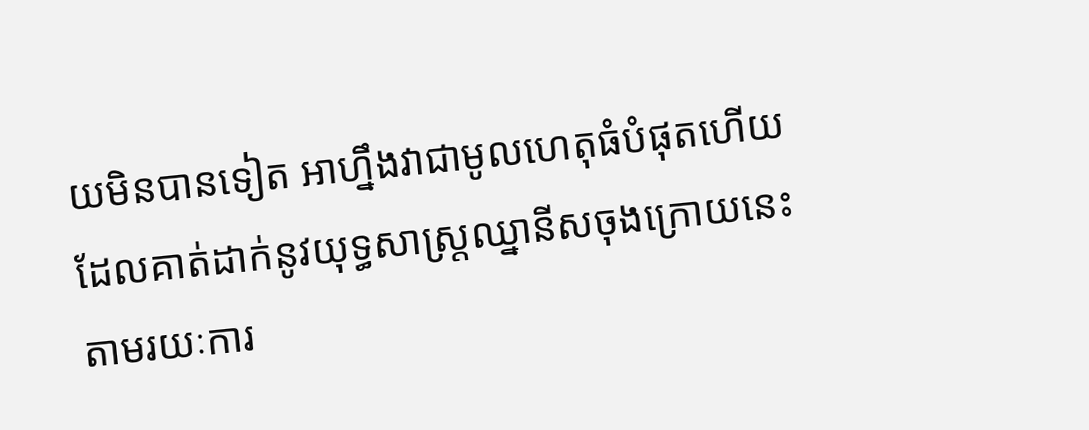យមិនបានទៀត អាហ្នឹងវាជាមូលហេតុធំបំផុតហើយ ដែលគាត់ដាក់នូវយុទ្ធសាស្ត្រឈ្នានីសចុងក្រោយនេះ តាមរយៈការ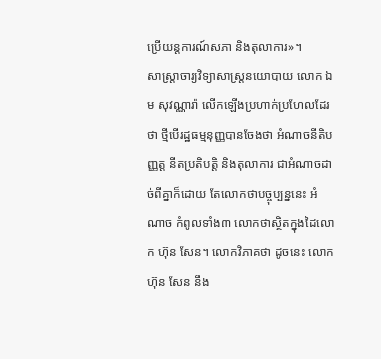ប្រើយន្តការណ៍សភា និងតុលាការ»។
សាស្ត្រាចារ្យវិទ្យាសាស្ត្រនយោបាយ លោក ឯម សុវណ្ណារ៉ា លើកឡើងប្រហាក់ប្រហែលដែរថា ថ្មីបើរដ្ឋធម្មនុញ្ញបានចែងថា អំណាចនីតិបញ្ញត្ត នីតប្រតិបត្តិ និងតុលាការ ជាអំណាចដាច់ពីគ្នាក៏ដោយ តែលោកថាបច្ចុប្បន្ននេះ អំណាច កំពូលទាំង៣ លោកថាស្ថិតក្នុងដៃលោក ហ៊ុន សែន។ លោកវិភាគថា ដូចនេះ លោក ហ៊ុន សែន នឹង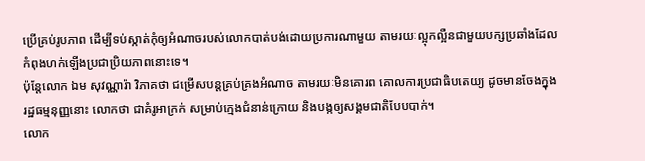ប្រើគ្រប់រូបភាព ដើម្បីទប់ស្កាត់កុំឲ្យអំណាចរបស់លោកបាត់បង់ដោយប្រការណាមួយ តាមរយៈល្អុកល្អឺនជាមួយបក្សប្រឆាំងដែលកំពុងហក់ឡើងប្រជាប្រិយភាពនោះទេ។
ប៉ុន្តែលោក ឯម សុវណ្ណារ៉ា វិភាគថា ជម្រើសបន្តគ្រប់គ្រងអំណាច តាមរយៈមិនគោរព គោលការប្រជាធិបតេយ្យ ដូចមានចែងក្នុងរដ្ឋធម្មនុញ្ញនោះ លោកថា ជាគំរូអាក្រក់ សម្រាប់ក្មេងជំនាន់ក្រោយ និងបង្កឲ្យសង្គមជាតិបែបបាក់។
លោក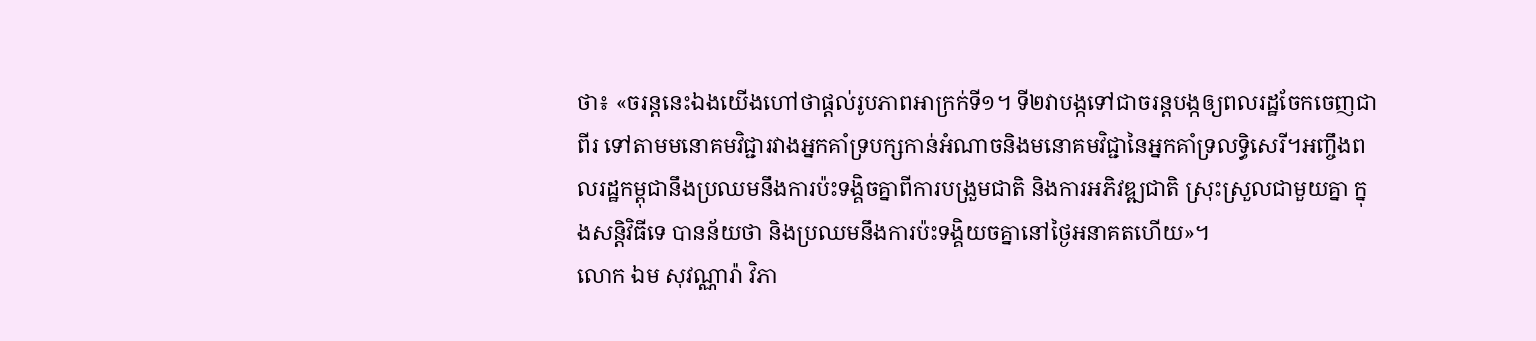ថា៖ «ចរន្តនេះឯងយើងហៅថាផ្តល់រូបភាពអាក្រក់ទី១។ ទី២វាបង្កទៅជាចរន្តបង្កឲ្យពលរដ្ឋចែកចេញជាពីរ ទៅតាមមនោគមវិជ្ជារវាងអ្នកគាំទ្របក្សកាន់អំណាចនិងមនោគមវិជ្ជានៃអ្នកគាំទ្រលទ្ធិសេរី។អញ្ចឹងពលរដ្ឋកម្ពុជានឹងប្រឈមនឹងការប៉ះទង្គិចគ្នាពីការបង្រួមជាតិ និងការអភិវឌ្ឍជាតិ ស្រុះស្រួលជាមួយគ្នា ក្នុងសន្តិវិធីទេ បានន័យថា និងប្រឈមនឹងការប៉ះទង្គិយចគ្នានៅថ្ងៃអនាគតហើយ»។
លោក ឯម សុវណ្ណារ៉ា វិភា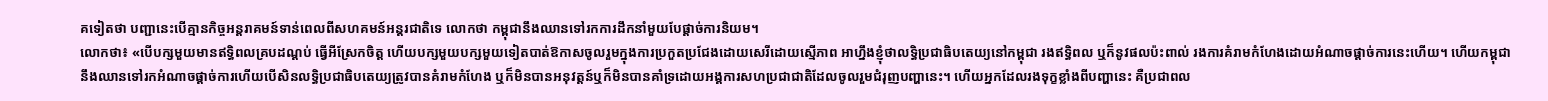គទៀតថា បញ្ជានេះបើគ្មានកិច្ចអន្តរាគមន៍ទាន់ពេលពីសហគមន៍អន្តរជាតិទេ លោកថា កម្ពុជានឹងឈានទៅរកការដឹកនាំមួយបែផ្តាច់ការនិយម។
លោកថា៖ «បើបក្សមួយមានឥទ្ធិពលគ្របដណ្តប់ ធ្វើអីស្រែកចិត្ត ហើយបក្សមួយបក្សមួយទៀតបាត់ឱកាសចូលរួមក្នុងការប្រកួតប្រជែងដោយសេរីដោយស្មើភាព អាហ្នឹងខ្ញុំថាលទ្ធិប្រជាធិបតេយ្យនៅកម្ពុជា រងឥទ្ធិពល ឬក៏នូវផលប៉ះពាល់ រងការគំរាមកំហែងដោយអំណាចផ្តាច់ការនេះហើយ។ ហើយកម្ពុជានឹងឈានទៅរកអំណាចផ្តាច់ការហើយបើសិនលទ្ធិប្រជាធិបតេយ្យត្រូវបានគំរាមកំហែង ឬក៏មិនបានអនុវត្តន៍ឬក៏មិនបានគាំទ្រដោយអង្គការសហប្រជាជាតិដែលចូលរួមជំរុញបញ្ហានេះ។ ហើយអ្នកដែលរងទុក្ខខ្លាំងពីបញ្ហានេះ គឺប្រជាពល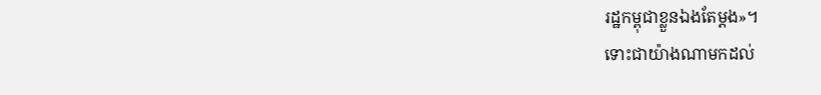រដ្ឋកម្ពុជាខ្លួនឯងតែម្តង»។
ទោះជាយ៉ាងណាមកដល់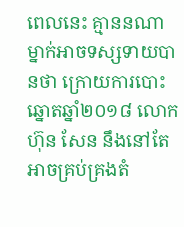ពេលនេះ គ្មាននណាម្នាក់អាចទស្សទាយបានថា ក្រោយការបោះឆ្នោតឆ្នាំ២០១៨ លោក ហ៊ុន សែន នឹងនៅតែអាចគ្រប់គ្រងតំ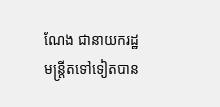ណែង ជានាយករដ្ឋមន្ត្រីតទៅទៀតបាន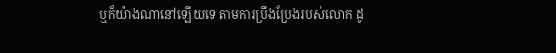ឬក៏យ៉ាងណានៅឡើយទេ តាមការប្រឹងប្រែងរបស់លោក ដូ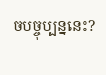ចបច្ចុប្បន្ននេះ?